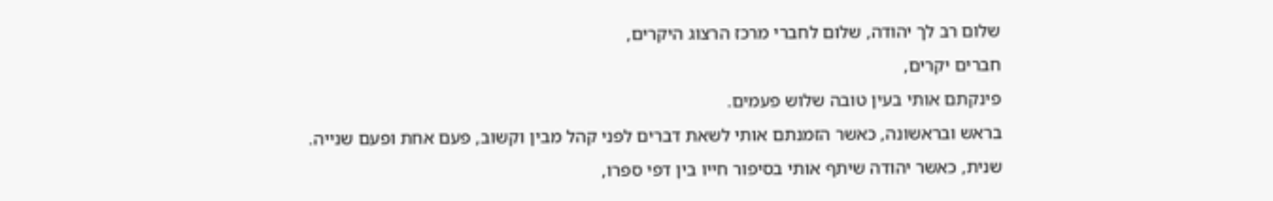שלום רב לך יהודה, שלום לחברי מרכז הרצוג היקרים,
חברים יקרים,
פינקתם אותי בעין טובה שלוש פעמים.
בראש ובראשונה, כאשר הזמנתם אותי לשאת דברים לפני קהל מבין וקשוב, פעם אחת ופעם שנייה.
שנית, כאשר יהודה שיתף אותי בסיפור חייו בין דפי ספרו,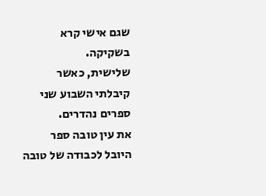שגם אישי קרא בשקיקה.
שלישית, כאשר קיבלתי השבוע שני ספרים נהדרים.
את עין טובה ספר היובל לכבודה של טובה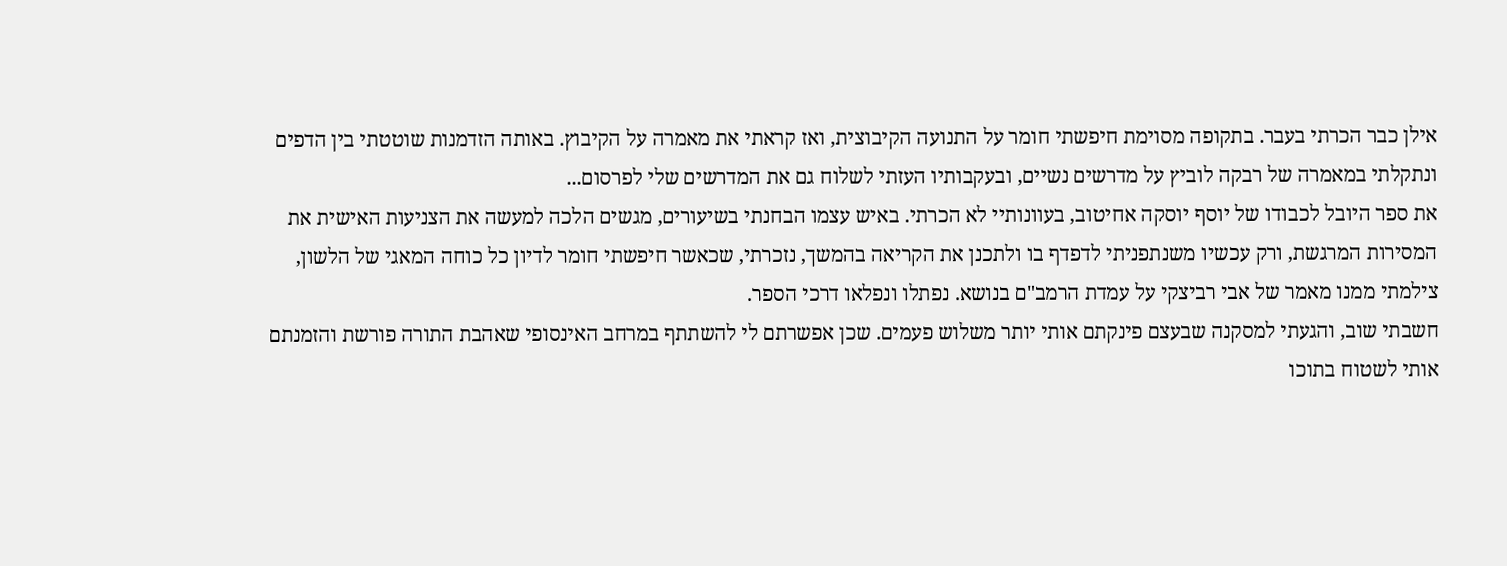אילן כבר הכרתי בעבר. בתקופה מסוימת חיפשתי חומר על התנועה הקיבוצית, ואז קראתי את מאמרה על הקיבוץ. באותה הזדמנות שוטטתי בין הדפים ונתקלתי במאמרה של רבקה לוביץ על מדרשים נשיים, ובעקבותיו העזתי לשלוח גם את המדרשים שלי לפרסום...
את ספר היובל לכבודו של יוסף יוסקה אחיטוב, בעוונותיי לא הכרתי. באיש עצמו הבחנתי בשיעורים, מגשים הלכה למעשה את הצניעות האישית את המסירות המרגשת, ורק עכשיו משנתפניתי לדפדף בו ולתכנן את הקריאה בהמשך, נזכרתי, שכאשר חיפשתי חומר לדיון כל כוחה המאגי של הלשון, צילמתי ממנו מאמר של אבי רביצקי על עמדת הרמב"ם בנושא. נפתלו ונפלאו דרכי הספר.
חשבתי שוב, והגעתי למסקנה שבעצם פינקתם אותי יותר משלוש פעמים. שכן אפשרתם לי להשתתף במרחב האינסופי שאהבת התורה פורשת והזמנתם אותי לשטוח בתוכו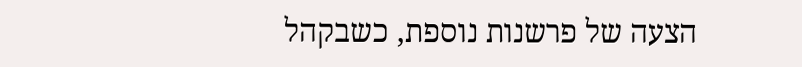הצעה של פרשנות נוספת, כשבקהל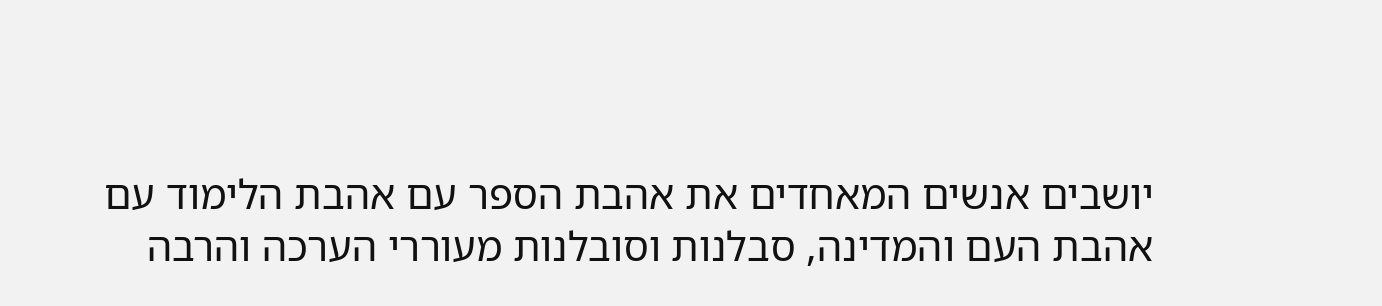יושבים אנשים המאחדים את אהבת הספר עם אהבת הלימוד עם אהבת העם והמדינה, סבלנות וסובלנות מעוררי הערכה והרבה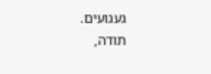געגועים.
תודה,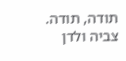תודה, תודה.
צביה ולדן